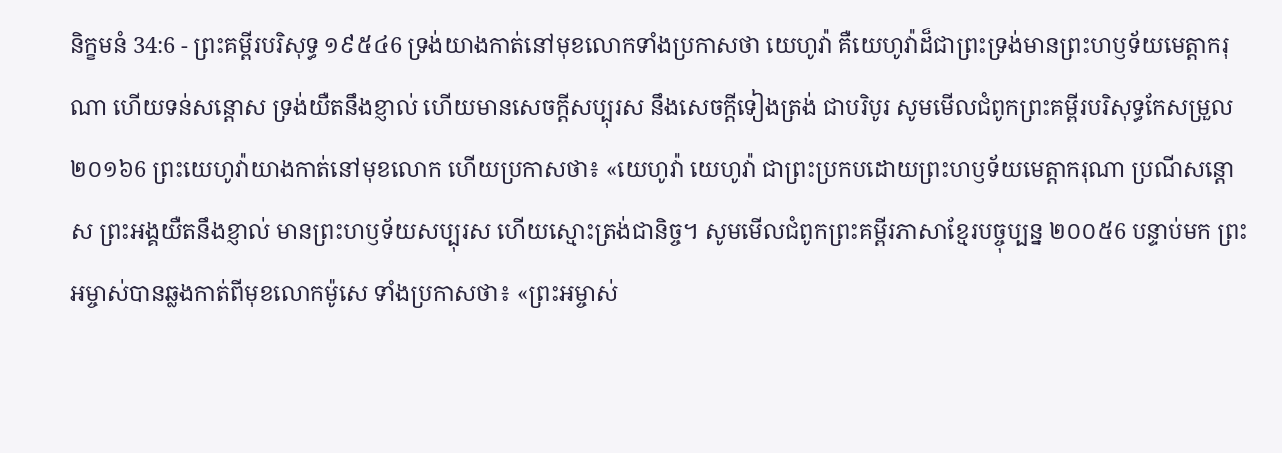និក្ខមនំ 34:6 - ព្រះគម្ពីរបរិសុទ្ធ ១៩៥៤6 ទ្រង់យាងកាត់នៅមុខលោកទាំងប្រកាសថា យេហូវ៉ា គឺយេហូវ៉ាដ៏ជាព្រះទ្រង់មានព្រះហឫទ័យមេត្តាករុណា ហើយទន់សន្តោស ទ្រង់យឺតនឹងខ្ញាល់ ហើយមានសេចក្ដីសប្បុរស នឹងសេចក្ដីទៀងត្រង់ ជាបរិបូរ សូមមើលជំពូកព្រះគម្ពីរបរិសុទ្ធកែសម្រួល ២០១៦6 ព្រះយេហូវ៉ាយាងកាត់នៅមុខលោក ហើយប្រកាសថា៖ «យេហូវ៉ា យេហូវ៉ា ជាព្រះប្រកបដោយព្រះហឫទ័យមេត្តាករុណា ប្រណីសន្តោស ព្រះអង្គយឺតនឹងខ្ញាល់ មានព្រះហឫទ័យសប្បុរស ហើយស្មោះត្រង់ជានិច្ច។ សូមមើលជំពូកព្រះគម្ពីរភាសាខ្មែរបច្ចុប្បន្ន ២០០៥6 បន្ទាប់មក ព្រះអម្ចាស់បានឆ្លងកាត់ពីមុខលោកម៉ូសេ ទាំងប្រកាសថា៖ «ព្រះអម្ចាស់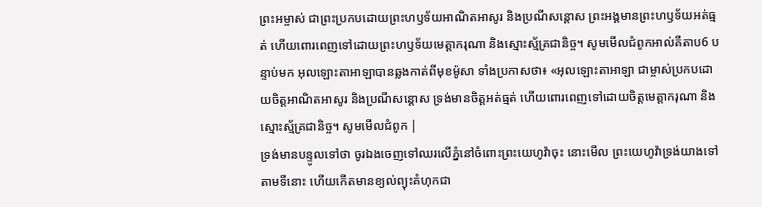ព្រះអម្ចាស់ ជាព្រះប្រកបដោយព្រះហឫទ័យអាណិតអាសូរ និងប្រណីសន្ដោស ព្រះអង្គមានព្រះហឫទ័យអត់ធ្មត់ ហើយពោរពេញទៅដោយព្រះហឫទ័យមេត្តាករុណា និងស្មោះស្ម័គ្រជានិច្ច។ សូមមើលជំពូកអាល់គីតាប6 បន្ទាប់មក អុលឡោះតាអាឡាបានឆ្លងកាត់ពីមុខម៉ូសា ទាំងប្រកាសថា៖ «អុលឡោះតាអាឡា ជាម្ចាស់ប្រកបដោយចិត្តអាណិតអាសូរ និងប្រណីសន្តោស ទ្រង់មានចិត្តអត់ធ្មត់ ហើយពោរពេញទៅដោយចិត្តមេត្តាករុណា និងស្មោះស្ម័គ្រជានិច្ច។ សូមមើលជំពូក |
ទ្រង់មានបន្ទូលទៅថា ចូរឯងចេញទៅឈរលើភ្នំនៅចំពោះព្រះយេហូវ៉ាចុះ នោះមើល ព្រះយេហូវ៉ាទ្រង់យាងទៅតាមទីនោះ ហើយកើតមានខ្យល់ព្យុះគំហុកជា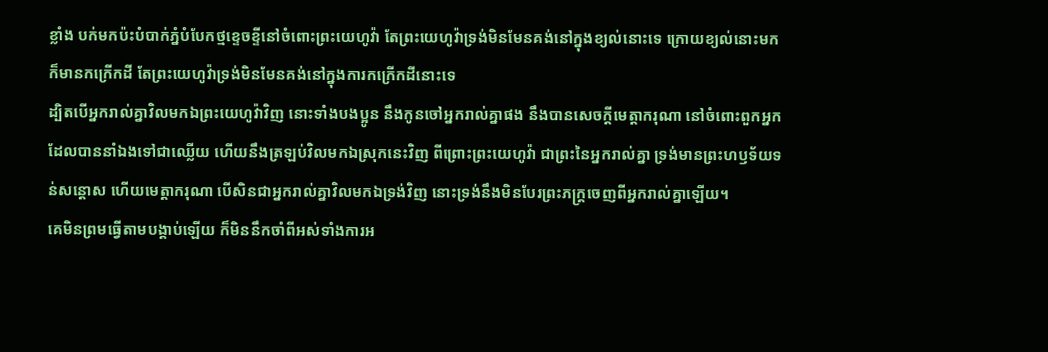ខ្លាំង បក់មកប៉ះបំបាក់ភ្នំបំបែកថ្មខ្ទេចខ្ទីនៅចំពោះព្រះយេហូវ៉ា តែព្រះយេហូវ៉ាទ្រង់មិនមែនគង់នៅក្នុងខ្យល់នោះទេ ក្រោយខ្យល់នោះមក ក៏មានកក្រើកដី តែព្រះយេហូវ៉ាទ្រង់មិនមែនគង់នៅក្នុងការកក្រើកដីនោះទេ
ដ្បិតបើអ្នករាល់គ្នាវិលមកឯព្រះយេហូវ៉ាវិញ នោះទាំងបងប្អូន នឹងកូនចៅអ្នករាល់គ្នាផង នឹងបានសេចក្ដីមេត្តាករុណា នៅចំពោះពួកអ្នកដែលបាននាំឯងទៅជាឈ្លើយ ហើយនឹងត្រឡប់វិលមកឯស្រុកនេះវិញ ពីព្រោះព្រះយេហូវ៉ា ជាព្រះនៃអ្នករាល់គ្នា ទ្រង់មានព្រះហឫទ័យទន់សន្តោស ហើយមេត្តាករុណា បើសិនជាអ្នករាល់គ្នាវិលមកឯទ្រង់វិញ នោះទ្រង់នឹងមិនបែរព្រះភក្ត្រចេញពីអ្នករាល់គ្នាឡើយ។
គេមិនព្រមធ្វើតាមបង្គាប់ឡើយ ក៏មិននឹកចាំពីអស់ទាំងការអ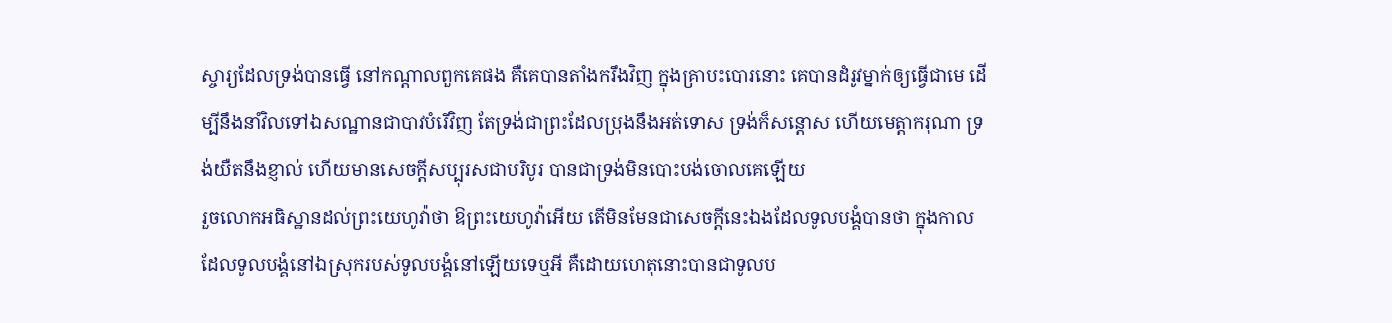ស្ចារ្យដែលទ្រង់បានធ្វើ នៅកណ្តាលពួកគេផង គឺគេបានតាំងករឹងវិញ ក្នុងគ្រាបះបោរនោះ គេបានដំរូវម្នាក់ឲ្យធ្វើជាមេ ដើម្បីនឹងនាំវិលទៅឯសណ្ឋានជាបាវបំរើវិញ តែទ្រង់ជាព្រះដែលប្រុងនឹងអត់ទោស ទ្រង់ក៏សន្តោស ហើយមេត្តាករុណា ទ្រង់យឺតនឹងខ្ញាល់ ហើយមានសេចក្ដីសប្បុរសជាបរិបូរ បានជាទ្រង់មិនបោះបង់ចោលគេឡើយ
រួចលោកអធិស្ឋានដល់ព្រះយេហូវ៉ាថា ឱព្រះយេហូវ៉ាអើយ តើមិនមែនជាសេចក្ដីនេះឯងដែលទូលបង្គំបានថា ក្នុងកាលដែលទូលបង្គំនៅឯស្រុករបស់ទូលបង្គំនៅឡើយទេឬអី គឺដោយហេតុនោះបានជាទូលប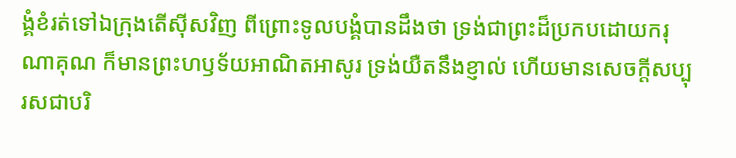ង្គំខំរត់ទៅឯក្រុងតើស៊ីសវិញ ពីព្រោះទូលបង្គំបានដឹងថា ទ្រង់ជាព្រះដ៏ប្រកបដោយករុណាគុណ ក៏មានព្រះហឫទ័យអាណិតអាសូរ ទ្រង់យឺតនឹងខ្ញាល់ ហើយមានសេចក្ដីសប្បុរសជាបរិ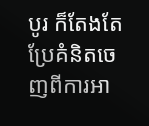បូរ ក៏តែងតែប្រែគំនិតចេញពីការអា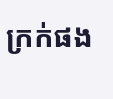ក្រក់ផង